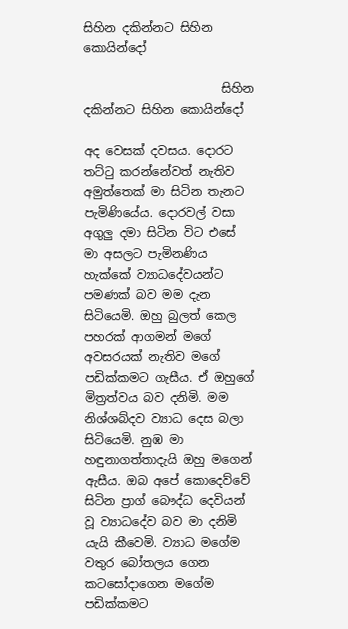සිහින දකින්නට සිහින කොයින්දෝ

                       සිහින දකින්නට සිහින කොයින්දෝ

අද වෙසක් දවසය. දොරට තට්ටු කරන්නේවත් නැතිව අමුත්තෙක් මා සිටින තැනට පැමිණියේය. දොරවල් වසා අගුලු දමා සිටින විට එසේ මා අසලට පැමිනණිය හැක්කේ ව්‍යාධදේවයන්ට පමණක් බව මම දැන සිටියෙමි. ඔහු බුලත් කෙල පහරක් ආගමන් මගේ අවසරයක් නැතිව මගේ පඩික්කමට ගැසීය. ඒ ඔහුගේ මිත්‍රත්වය බව දනිමි. මම නිශ්ශබ්දව ව්‍යාධ දෙස බලා සිටියෙමි. නුඹ මා හඳුනාගත්තාදැයි ඔහු මගෙන් ඇසීය. ඔබ අපේ කොදෙව්වේ සිටින ප්‍රාග් බෞද්ධ දෙවියන් වූ ව්‍යාධදේව බව මා දනිමි යැයි කීවෙමි. ව්‍යාධ මගේම වතුර බෝතලය ගෙන කටසෝදාගෙන මගේම පඩික්කමට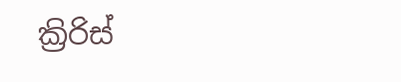ක්‍රිරිස්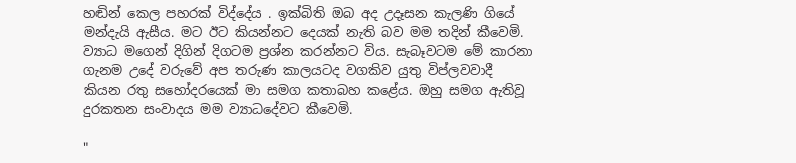හඬින් කෙල පහරක් විද්දේය . ඉක්බිති ඔබ අද උදෑසන කැලණි ගියේ මන්දැයි ඇසීය. මට ඊට කියන්නට දෙයක් නැති බව මම තදින් කීවෙමි. ව්‍යාධ මගෙන් දිගින් දිගටම ප්‍රශ්න කරන්නට විය. සැබෑවටම මේ කාරනා ගැනම උදේ වරුවේ අප තරුණ කාලයටද වගකිව යුතු විප්ලවවාදී කියන රතු සහෝදරයෙක් මා සමග කතාබහ කළේය. ඔහු සමග ඇතිවූ දුරකතන සංවාදය මම ව්‍යාධදේවට කීවෙමි.

"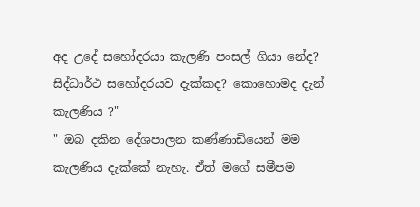අද උදේ සහෝදරයා කැලණි පංසල් ගියා නේද? සිද්ධාර්ථ සහෝදරයව දැක්කද? කොහොමද දැන් කැලණිය ?"
" ඔබ දකින දේශපාලන කණ්ණාඩියෙන් මම කැලණිය දැක්කේ නැහැ. ඒත් මගේ සමීපම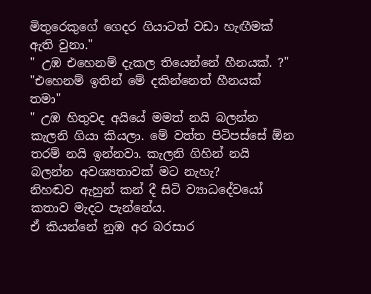මිතුරෙකුගේ ගෙදර ගියාටත් වඩා හැඟීමක් ඇති වුනා."
" උඹ එහෙනම් දැකල තියෙන්නේ හීනයක්. ?"
"එහෙනම් ඉතින් මේ දකින්නෙත් හීනයක් ත‍මා"
" උඹ හිතුවද අයියේ මමත් නයි බලන්න කැලනි ගියා කියලා. මේ වත්ත පිටිපස්සේ ඕන තරම් නයි ඉන්නවා. කැලනි ගිහින් නයි බලන්න අවශ්‍යතාවක් මට නැහැ?
නිහඬව ඇහුන් කන් දී සිටි ව්‍යාධදේවයෝ කතාව මැදට පැන්නේය.
ඒ කියන්නේ නුඹ අර බරසාර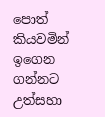පොත් කියවමින් ඉගෙන ගන්නට උත්සහා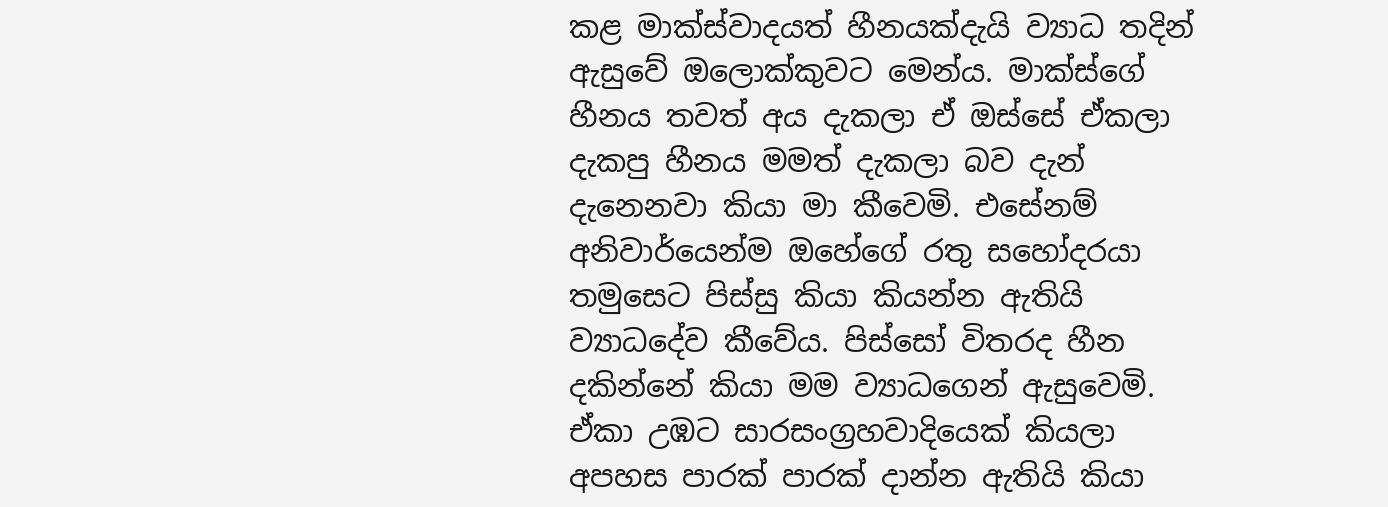කළ මාක්ස්වාදයත් හීනයක්දැයි ව්‍යාධ තදින් ඇසුවේ ඔලොක්කුවට මෙන්ය. මාක්ස්ගේ හීනය තවත් අය දැකලා ඒ ඔස්සේ ඒකලා දැකපු හීනය මමත් දැකලා බව දැන් දැනෙනවා කියා මා කීවෙමි. එසේනම් අනිවාර්යෙන්ම ඔහේගේ රතු සහෝදරයා තමුසෙට පිස්සු කියා කියන්න ඇතියි ව්‍යාධදේව කීවේය. පිස්සෝ විතරද හීන දකින්නේ කියා මම ව්‍යාධගෙන් ඇසුවෙමි. ඒකා උඹට සාරසංග්‍රහවාදියෙක් කියලා අපහස පාරක් පාරක් දාන්න ඇතියි කියා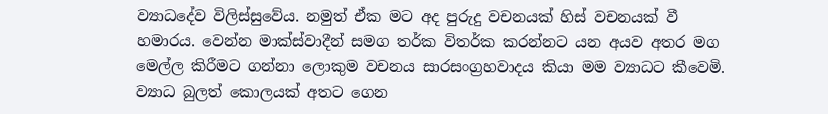ව්‍යාධදේව විලිස්සුවේය. නමුත් ඒක මට අද පුරුදු වචනයක් හිස් වචනයක් වී හමාරය. වෙන්න මාක්ස්වාදීන් සමග තර්ක විතර්ක කරන්නට යන අයව අතර මග මෙල්ල කිරීමට ගන්නා ලොකුම වචනය සාරසංග්‍රහවාදය කියා මම ව්‍යාධට කීවෙමි.
ව්‍යාධ බුලත් කොලයක් අතට ගෙන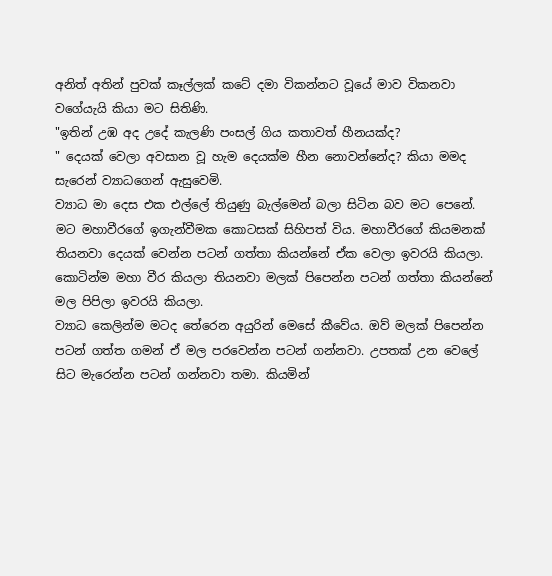අනිත් අතින් පුවක් කෑල්ලක් කටේ දමා විකන්නට වූයේ මාව විකනවා වගේයැයි කියා මට සිතිණි.
"ඉතින් උඹ අද උදේ කැලණි පංසල් ගිය කතාවත් හීනයක්ද?
" දෙයක් වෙලා අවසාන වූ හැම දෙයක්ම හීන නොවන්නේද? කියා මමද සැරෙන් ව්‍යාධගෙන් ඇසුවෙමි.
ව්‍යාධ මා දෙස එක එල්ලේ තියුණු බැල්මෙන් බලා සිටින බව මට පෙනේ.
මට මහාවීරගේ ඉගැන්වීමක කොටසක් සිහිපත් විය. මහාවීරගේ කියමනක් තියනවා දෙයක් වෙන්න පටන් ගත්තා කියන්නේ ඒක වෙලා ඉවරයි කියලා. කොටින්ම මහා වීර කියලා තියනවා මලක් පිපෙන්න පටන් ගත්තා කියන්නේ මල පිපිලා ඉවරයි කියලා.
ව්‍යාධ කෙලින්ම මටද තේරෙන අයුරින් මෙසේ කීවේය. ඔව් මලක් පිපෙන්න පටන් ගත්ත ගමන් ඒ මල පරවෙන්න පටන් ගන්නවා. උපතක් උන වෙලේ සිට මැරෙන්න පටන් ගන්නවා තමා. කියමින්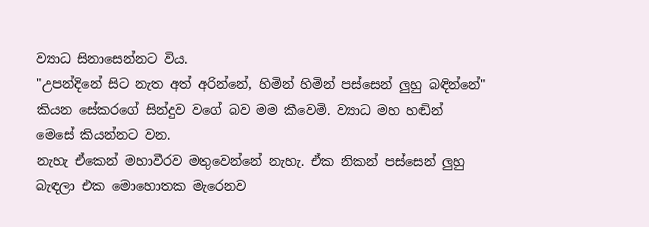ව්‍යාධ සිනාසෙන්නට විය.
"උපන්දිනේ සිට නැත අත් අරින්නේ, හිමින් හිමින් පස්සෙන් ලුහු බඳින්නේ" කියන සේකරගේ සින්දුව වගේ බව මම කීවෙමි. ව්‍යාධ මහ හඬින් මෙසේ කියන්නට වන.
නැහැ ඒකෙන් මහාවීරව මතුවෙන්නේ නැහැ. ඒක නිකන් පස්සෙන් ලුහු බැඳලා එක මොහොතක මැරෙනව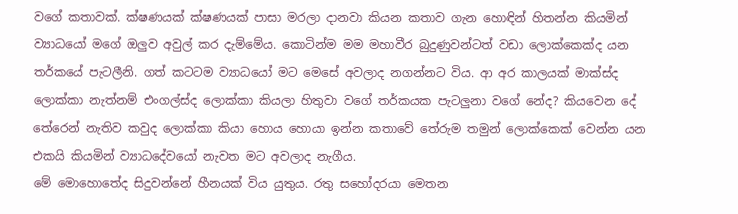වගේ කතාවක්. ක්ෂණයක් ක්ෂණයක් පාසා මරලා දානවා කියන කතාව ගැන හොඳින් හිතන්න කියමින් ව්‍යාධයෝ මගේ ඔලුව අවුල් කර දැම්මේය. කොටින්ම මම මහාවීර බුදුණුවන්ටත් වඩා ලොක්කෙක්ද යන තර්කයේ පැටලීනි. ගත් කටටම ව්‍යාධයෝ මට මෙසේ අවලාද නගන්නට විය. ආ අර කාලයක් මාක්ස්ද ලොක්කා නැත්නම් එංගල්ස්ද ලොක්කා කියලා හිතුවා වගේ තර්කයක පැටලුනා වගේ නේද? කියවෙන දේ තේරෙන් නැතිව කවුද ලොක්කා කියා හොය හොයා ඉන්න කතාවේ තේරුම තමුන් ලොක්කෙක් වෙන්න යන එකයි කියමින් ව්‍යාධදේවයෝ නැවත මට අවලාද නැගීය.
මේ මොහොතේද සිදුවන්නේ හීනයක් විය යුතුය. රතු සහෝදරයා මෙතන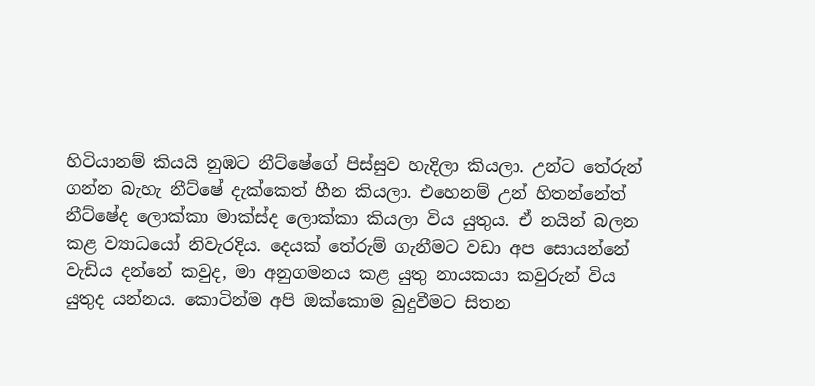හිටියානම් කියයි නුඹට නීට්ෂේගේ පිස්සුව හැදිලා කියලා. උන්ට තේරුන් ගන්න බැහැ නීට්ෂේ දැක්කෙත් හීන කියලා. එහෙනම් උන් හිතන්නේත් නීට්ෂේද ලොක්කා මාක්ස්ද ලොක්කා කියලා විය යුතුය. ඒ නයින් බලන කළ ව්‍යාධයෝ නිවැරදිය. දෙයක් තේරුම් ගැනීමට වඩා අප සොයන්නේ වැඩිය දන්නේ කවුද, මා අනුගමනය කළ යුතු නායකයා කවුරුන් විය යුතුද යන්නය. කොටින්ම අපි ඔක්කොම බුදුවීමට සිතන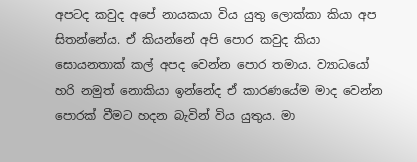අපටද කවුද අපේ නායකයා විය යුතු ලොක්කා කියා අප සිතන්නේය. ඒ කියන්නේ අපි පොර කවුද කියා සොයනතාක් කල් අපද වෙන්න පොර තමාය. ව්‍යාධයෝ හරි නමුත් නොකියා ඉන්නේද ඒ කාරණයේම මාද වෙන්න පොරක් වීමට හදන බැවින් විය යුතුය. මා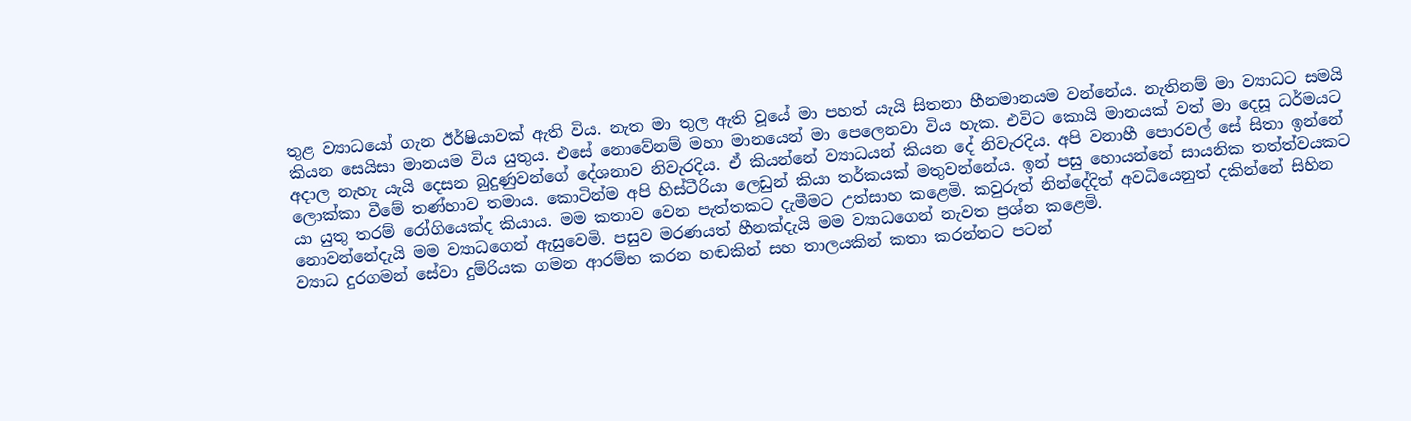තුළ ව්‍යාධයෝ ගැන ඊර්ෂියාවක් ඇති විය. නැත මා තුල ඇති වූයේ මා පහත් යැයි සිතනා හීනමානයම වන්නේය. නැතිනම් මා ව්‍යාධට සමයි කියන සෙයිසා මානයම විය යුතුය. එසේ නොවේනම් මහා මානයෙන් මා පෙලෙනවා විය හැක. එවිට කොයි මානයක් වත් මා දෙසූ ධර්මයට අදාල නැහැ යැයි දෙසන බුදුණුවන්ගේ දේශනාව නිවැරදිය. ඒ කියන්නේ ව්‍යාධයන් කියන දේ නිවැරදිය. අපි වනාහී පොරවල් සේ සිතා ඉන්නේ ලොක්කා වීමේ තණ්හාව තමාය. කොටින්ම අපි හිස්ටීරියා ලෙඩුන් කියා තර්කයක් මතුවන්නේය. ඉන් පසු හොයන්නේ සායනික තත්ත්වයකට යා යුතු තරම් රෝගියෙක්ද කියාය. මම කතාව වෙන පැත්තකට දැමීමට උත්සාහ කළෙමි. කවුරුත් නින්දේදිත් අවධියෙනුත් දකින්නේ සිහින නොවන්නේදැයි මම ව්‍යාධගෙන් ඇසුවෙමි. පසුව මරණයත් හීනක්දැයි මම ව්‍යාධගෙන් නැවත ප්‍රශ්න කළෙමි.
ව්‍යාධ දුරගමන් සේවා දුම්රියක ගමන ආරම්භ කරන හඬකින් සහ තාලයකින් කතා කරන්නට පටන්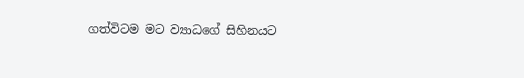ගත්විටම මට ව්‍යාධගේ සිහිනයට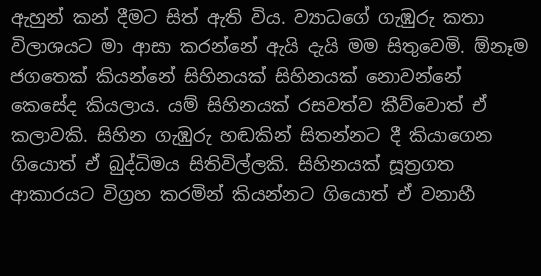ඇහුන් කන් දීමට සිත් ඇති විය. ව්‍යාධගේ ගැඹුරු කතා විලාශයට මා ආසා කරන්නේ ඇයි දැයි මම සිතුවෙමි. ඕනෑම ජගතෙක් කියන්නේ සිහිනයක් සිහිනයක් නොවන්නේ කෙසේද කියලාය. යම් සිහිනයක් රසවත්ව කීව්වොත් ඒ කලාවකි. සිහින ගැඹුරු හඬකින් සිතන්නට දී කියාගෙන ගියොත් ඒ බුද්ධිමය සිතිවිල්ලකි. සිහිනයක් සූත්‍රගත ආකාරයට විග්‍රහ කරමින් කියන්නට ගියොත් ඒ වනාහී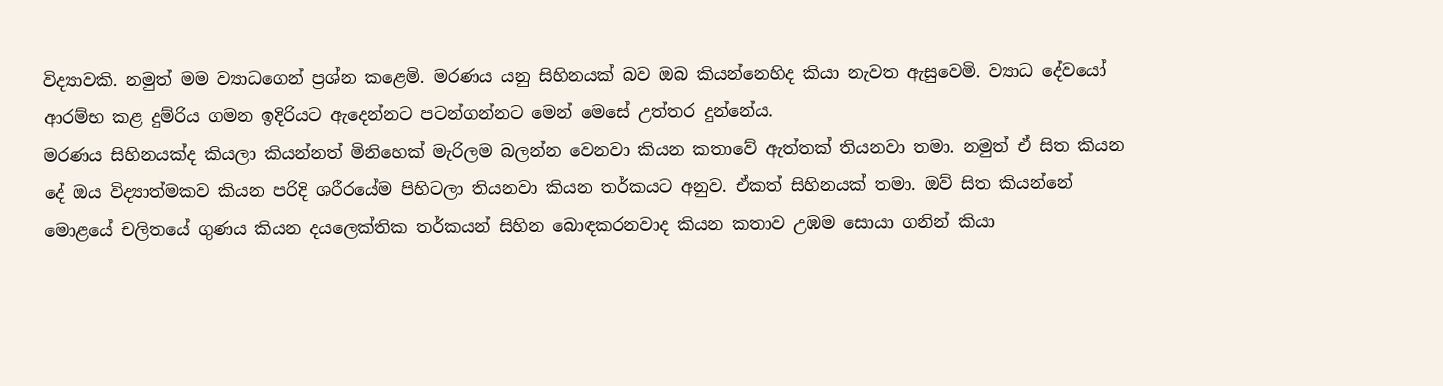විද්‍යාවකි. නමුත් මම ව්‍යාධගෙන් ප්‍රශ්න කළෙමි. මරණය යනු සිහිනයක් බව ඔබ කියන්නෙහිද කියා නැවත ඇසුවෙමි. ව්‍යාධ දේවයෝ ආරම්භ කළ දුම්රිය ගමන ඉදිරියට ඇදෙන්නට පටන්ගන්නට මෙන් මෙසේ උත්තර දුන්නේය.
මරණය සිහිනයක්ද කියලා කියන්නත් මිනිහෙක් මැරිලම බලන්න වෙනවා කියන කතාවේ ඇත්තක් තියනවා තමා. නමුත් ඒ සිත කියන දේ ඔය විද්‍යාත්මකව කියන පරිදි ශරීරයේම පිහිටලා තියනවා කියන තර්කයට අනුව. ඒකත් සිහිනයක් තමා. ඔව් සිත කියන්නේ මොළයේ චලිතයේ ගුණය කියන දයලෙක්තික තර්කයන් සිහින බොඳකරනවාද කියන කතාව උඹම සොයා ගනින් කියා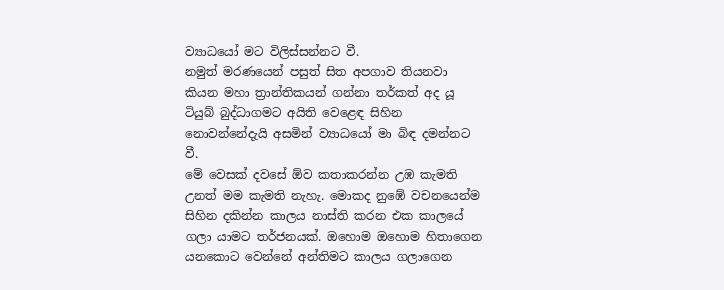ව්‍යාධයෝ මට විලිස්සන්නට වී‍.
නමුත් මරණයෙන් පසුත් සිත අපගාව තියනවා කියන මහා ත්‍රාන්තිකයන් ගන්නා තර්කත් අද යූ ටියුබ් බුද්ධාගමට අයිති වෙළෙඳ සිහින නොවන්නේදැයි අසමින් ව්‍යාධයෝ මා බිඳ දමන්නට වී.
මේ වෙසක් දවසේ ඕව කතාකරන්න උඹ කැමති උනත් මම කැමති නැහැ. මොකද නුඹේ වචනයෙන්ම සිහින දකින්න කාලය නාස්ති කරන එක කාලයේ ගලා යාමට තර්ජනයක්. ඔහොම ඔහොම හිතාගෙන යනකොට වෙන්නේ අන්තිමට කාලය ගලාගෙන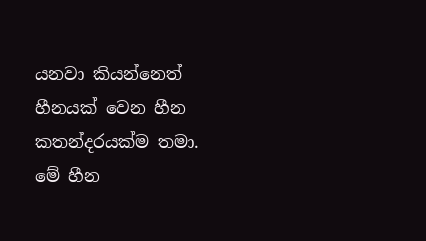යනවා කියන්නෙත් හීනයක් වෙන හීන කතන්දරයක්ම තමා. මේ හීන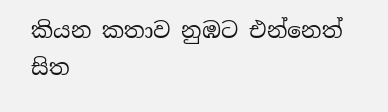කියන කතාව නුඹට එන්නෙත් සිත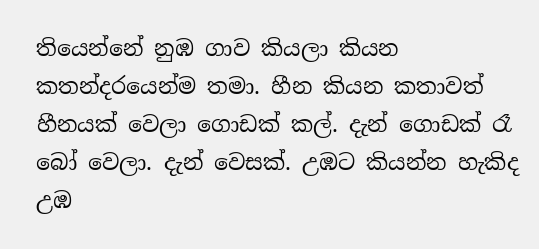තියෙන්නේ නුඹ ගාව කියලා කියන කතන්දරයෙන්ම තමා. හීන කියන කතාවත් හීනයක් වෙලා ගොඩක් කල්. දැන් ගොඩක් රෑ බෝ වෙලා. දැන් වෙසක්. උඹට කියන්න හැකිද උඹ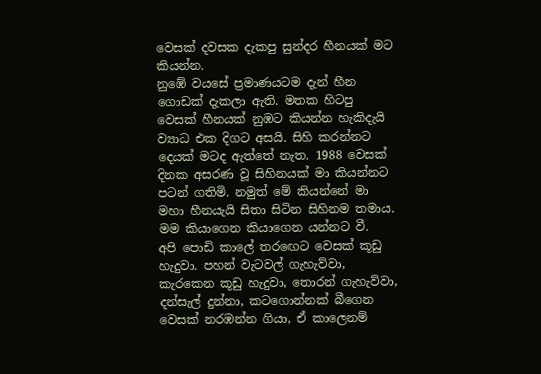වෙසක් දවසක දැකපු සුන්දර හීනයක් මට කියන්න.
නුඹේ වයසේ ප්‍රමාණයටම දැන් හීන ගොඩක් දැකලා ඇති. මතක හිටපු වෙසක් හීනයක් නුඹට කියන්න හැකිදැයි ව්‍යාධ එක දිගට අසයි. සිහි කරන්නට දෙයක් මටද ඇත්තේ නැත‍. 1988 වෙසක් දිනක අසරණ වූ සිහිනයක් මා කියන්නට පටන් ගතිමි. නමුත් මේ කියන්නේ මා මහා හීනයැයි සිතා සිටින සිහිනම තමාය. මම කියාගෙන කියාගෙන යන්නට වී.
අපි පොඩි කාලේ තරඟෙට වෙසක් කූඩු හැදුවා. පහන් වැටවල් ගැහැව්වා, කැරකෙන කූඩු හැදුවා, තොරන් ගැහැව්වා, දන්සැල් දුන්නා, කටගොන්නක් බීගෙන වෙසක් නරඹන්න ගියා, ඒ කාලෙනම්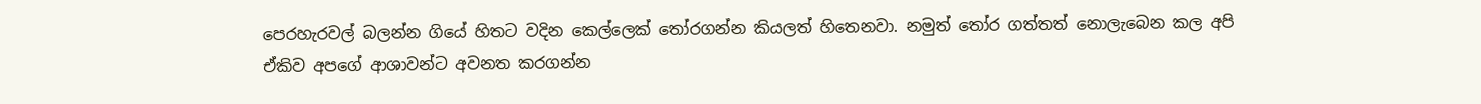පෙරහැරවල් බලන්න ගියේ හිතට වදින කෙල්ලෙක් තෝරගන්න කියලත් හිතෙනවා. නමුත් තෝර ගත්තත් නොලැබෙන කල අපි ඒකිව අපගේ ආශාවන්ට අවනත කරගන්න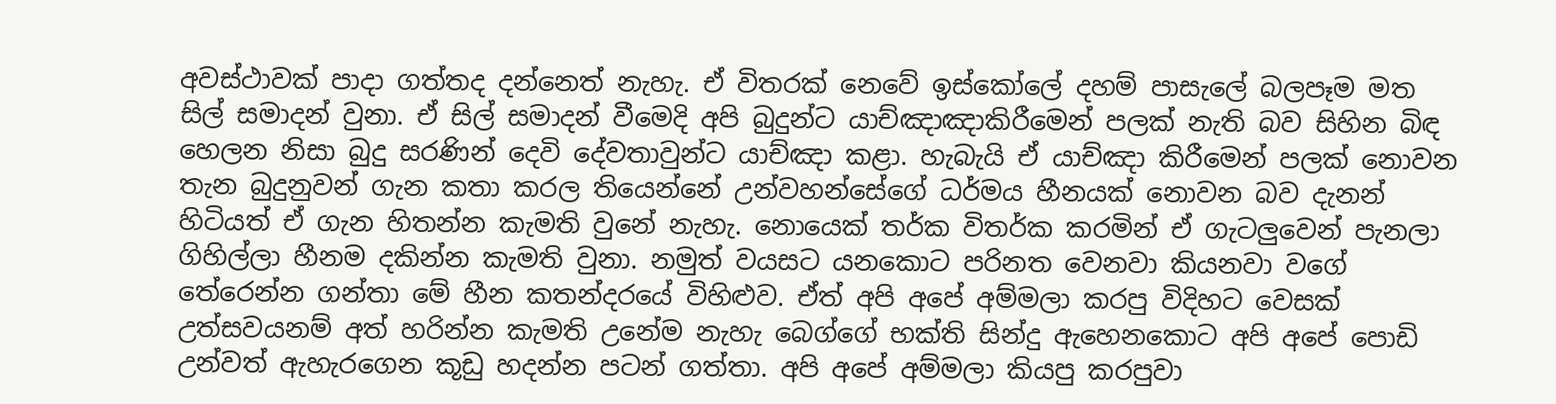අවස්ථාවක් පාදා ගත්තද දන්නෙත් නැහැ. ඒ විතරක් නෙවේ ඉස්කෝලේ දහම් පාසැලේ බලපෑම මත සිල් සමාදන් වුනා. ඒ සිල් සමාදන් වීමෙදි අපි බුදුන්ට යාච්ඤාඤාකිරීමෙන් පලක් නැති බව සිහින බිඳ හෙලන නිසා බුදු සරණින් දෙවි දේවතාවුන්ට යාච්ඤා කළා. හැබැයි ඒ යාච්ඤා කිරීමෙන් පලක් නොවන තැන බුදුනුවන් ගැන කතා කරල තියෙන්නේ උන්වහන්සේගේ ධර්මය හීනයක් නොවන බව දැනන් හිටියත් ඒ ගැන හිතන්න කැමති වුනේ නැහැ. නොයෙක් තර්ක විතර්ක කරමින් ඒ ගැටලුවෙන් පැනලා ගිහිල්ලා හීනම දකින්න කැමති වුනා. නමුත් වයසට යනකොට පරිනත වෙනවා කියනවා වගේ තේරෙන්න ගන්තා මේ හීන කතන්දරයේ විහිළුව. ඒත් අපි අපේ අම්මලා කරපු විදිහට වෙසක් උත්සවයනම් අත් හරින්න කැමති උනේම නැහැ බෙග්ගේ භක්ති සින්දු ඇහෙනකොට අපි අපේ පොඩි උන්වත් ඇහැරගෙන කූඩු හදන්න පටන් ගත්තා. අපි අපේ අම්මලා කියපු කරපුවා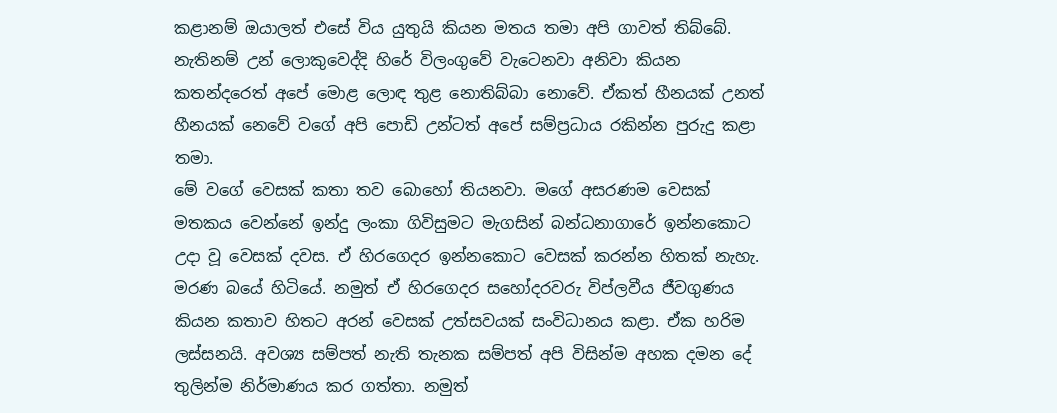කළානම් ඔයාලත් එසේ විය යුතුයි කියන මතය තමා අපි ගාවත් තිබ්බේ. නැතිනම් උන් ලොකුවෙද්දි හිරේ විලංගුවේ වැටෙනවා අනිවා කියන කතන්දරෙත් අපේ මොළ ලොඳ තුළ නොතිබ්බා නොවේ. ඒකත් හීනයක් උනත් හීනයක් නෙවේ වගේ අපි පොඩි උන්ටත් අපේ සම්ප්‍රධාය රකින්න පුරුදු කළා තමා.
මේ වගේ වෙසක් කතා තව බොහෝ තියනවා. මගේ අසරණම වෙසක් මතකය වෙන්නේ ඉන්දු ලංකා ගිවිසුමට මැගසින් බන්ධනාගාරේ ඉන්නකොට උදා වූ වෙසක් දවස. ඒ හිරගෙදර ඉන්නකොට වෙසක් කරන්න හිතක් නැහැ. මරණ බයේ හිටියේ. නමුත් ඒ හිරගෙදර සහෝදරවරු විප්ලවීය ජීවගුණය කියන කතාව හිතට අරන් වෙසක් උත්සවයක් සංවිධානය කළා. ඒක හරිම ලස්සනයි. අවශ්‍ය සම්පත් නැති තැනක සම්පත් අපි විසින්ම අහක දමන දේ තුලින්ම නිර්මාණය කර ගත්තා. නමුත්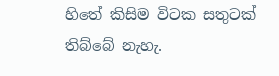හිතේ කිසිම විටක සතුටක් තිබ්බේ නැහැ.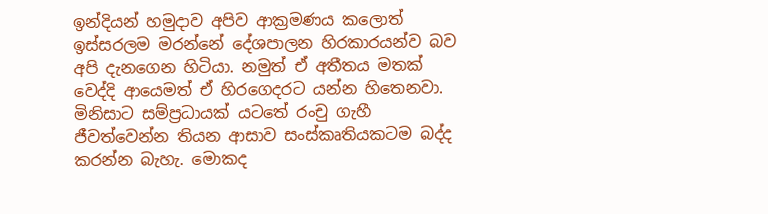ඉන්දියන් හමුදාව අපිව ආක්‍රමණය කලොත් ඉස්සරලම මරන්නේ දේශපාලන හිරකාරයන්ව බව අපි දැනගෙන හිටියා. නමුත් ඒ අතීතය මතක් වෙද්දි ආයෙමත් ඒ හිරගෙදරට යන්න හිතෙනවා. මිනිසාට සම්ප්‍රධායක් යටතේ රංචු ගැහී ජීවත්වෙන්න තියන ආසාව සංස්කෘතියකටම බද්ද කරන්න බැහැ. මොකද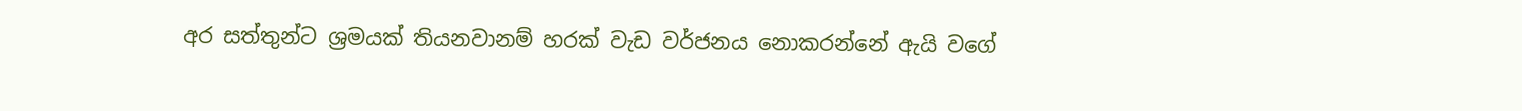අර සත්තුන්ට ශ්‍රමයක් තියනවානම් හරක් වැඩ වර්ජනය නොකරන්නේ ඇයි වගේ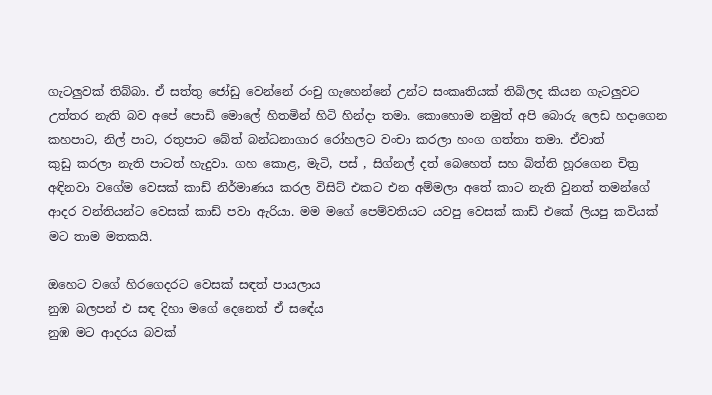ගැටලුවක් තිබ්බා. ඒ සත්තු ජෝඩු වෙන්නේ රංචු ගැහෙන්නේ උන්ට සංකෘතියක් තිබිලද කියන ගැටලුවට උත්තර නැති බව අපේ පොඩි මොලේ හිතමින් හිටි හින්දා තමා. කොහොම නමුත් අපි බොරු ලෙඩ හදාගෙන කහපාට, නිල් පාට, රතුපාට බේත් බන්ධනාගාර රෝහලට වංචා කරලා හංග ගත්තා තමා. ඒවාත්
කුඩු කරලා නැති පාටත් හැදුවා. ගහ කොළ‍, මැටි, පස් , සිග්නල් දත් බෙහෙත් සහ බිත්ති හූරගෙන චිත්‍ර අඳිනවා වගේම වෙසක් කාඩ් නිර්මාණය කරල විසිට් එකට එන අම්මලා අතේ කාට නැති වුනත් තමන්ගේ ආදර වන්තියන්ට වෙසක් කාඩ් පවා ඇරියා. මම මගේ පෙම්වතියට යවපු වෙසක් කාඩ් එකේ ලියපු කවියක් මට තාම මතකයි.

ඔහෙට වගේ හිරගෙදරට වෙසක් සඳත් පායලාය
නුඹ බලපන් එ සඳ දිහා මගේ දෙනෙත් ඒ සඳේය
නුඹ මට ආදරය බවක්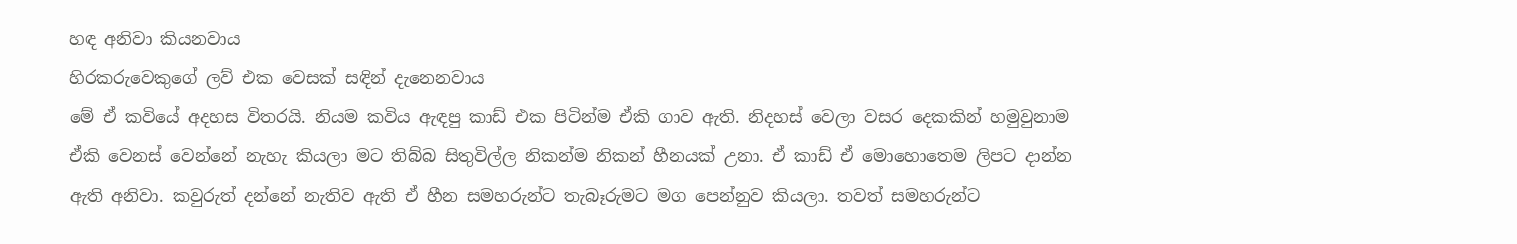හඳ අනිවා කියනවාය
හිරකරුවෙකුගේ ලව් එක වෙසක් සඳින් දැනෙනවාය
මේ ඒ කවියේ අදහස විතරයි. නියම කවිය ඇඳපු කාඩ් එක පිටින්ම ඒකි ගාව ඇති. නිදහස් වෙලා වසර දෙකකින් හමුවුනාම ඒකි වෙනස් වෙන්නේ නැහැ කියලා මට තිබ්බ සිතුවිල්ල නිකන්ම නිකන් හීනයක් උනා. ඒ කාඩ් ඒ මොහොතෙම ලිපට දාන්න ඇති අනිවා. කවුරුත් දන්නේ නැතිව ඇති ඒ හීන සමහරුන්ට තැබෑරුමට මග පෙන්නුව කියලා. තවත් සමහරුන්ට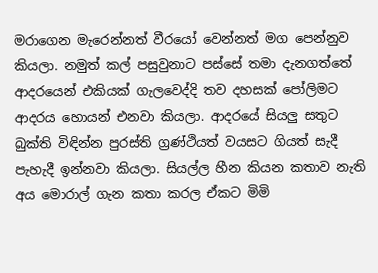මරාගෙන මැරෙන්නත් වීරයෝ වෙන්නත් මග පෙන්නුව කියලා. නමුත් කල් පසුවුනාට පස්සේ තමා දැනගත්තේ ආදරයෙන් එකියක් ගැලවෙද්දි තව දහසක් පෝලිමට ආදරය හොයන් එනවා කියලා. ආදරයේ සියලු සතුට බුක්ති විඳින්න පුරස්ති ග්‍රණ්ථියත් වයසට ගියත් සැදී පැහැදී ඉන්නවා කියලා. සියල්ල හීන කියන කතාව නැති අය මොරාල් ගැන කතා කරල ඒකට මිමි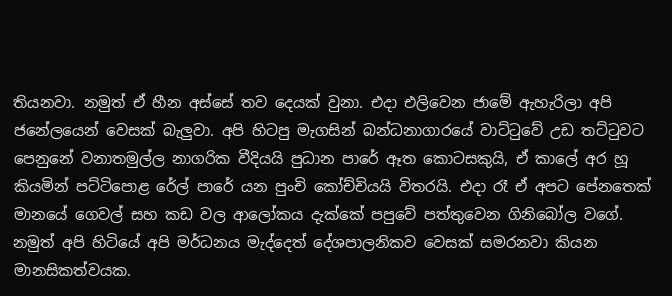තියනවා. නමුත් ඒ හීන අස්සේ තව දෙයක් වුනා. එදා එලිවෙන ජාමේ ඇහැරිලා අපි ජනේලයෙන් වෙසක් බැලුවා. අපි හිටපු මැගසින් බන්ධනාගාරයේ වාට්ටුවේ උඩ තට්ටුවට පෙනුනේ වනාතමුල්ල නාගරික වීදියයි පුධාන පාරේ ඈත කොටසකුයි, ඒ කාලේ අර හූ කියමින් පට්ටිපොළ රේල් පාරේ යන පුංචි කෝච්චියයි විතරයි. එදා රෑ ඒ අපට පේනතෙක් මානයේ ගෙවල් සහ කඩ වල ආලෝකය දැක්කේ පපුවේ පත්තුවෙන ගිනිබෝල වගේ. නමුත් අපි හිටියේ අපි මර්ධනය මැද්දෙත් දේශපාලනිකව වෙසක් සමරනවා කියන මානසිකත්වයක.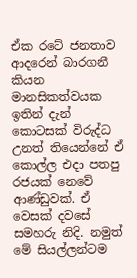ඒක රටේ ජනතාව ආදරෙන් බාරගනී කියන මානසිකත්වයක ඉතින් දැන් කොටසක් විරුද්ධ උනත් තියෙන්නේ ඒ කොල්ල එදා පතපු රජයක් නෙවේ ආණ්ඩුවක්. ඒ වෙසක් දවසේ සමහරු නිදි. නමුත් මේ සියල්ලන්ටම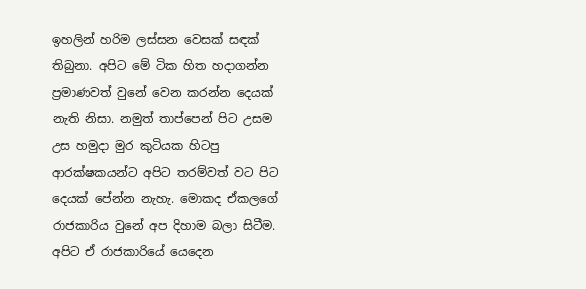ඉහලින් හරිම ලස්සන වෙසක් සඳක් තිබුනා. අපිට මේ ටික හිත හදාගන්න ප්‍රමාණවත් වුනේ වෙන කරන්න දෙයක් නැති නිසා. නමුත් තාප්පෙන් පිට උසම උස හමුදා මුර කුටියක හිටපු ආරක්ෂකයන්ට අපිට තරම්වත් වට පිට දෙයක් පේන්න නැහැ. මොකද ඒකලගේ රාජකාරිය වුනේ අප දිහාම බලා සිටීම. අපිට ඒ රාජකාරියේ යෙදෙන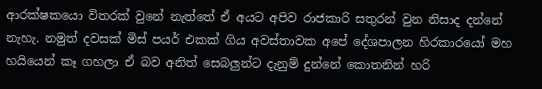ආරක්ෂකයො විතරක් වුනේ නැත්තේ ඒ අයට අපිව රාජකාරි සතුරන් වුන නිසාද දන්නේ නැහැ. නමුත් දවසක් මිස් පයර් එකක් ගිය අවස්තාවක අපේ දේශපාලන හිරකාරයෝ මහ හයියෙන් කෑ ගහලා ඒ බව අනිත් සෙබලුන්ට දැනුම් දුන්නේ කොතනින් හරි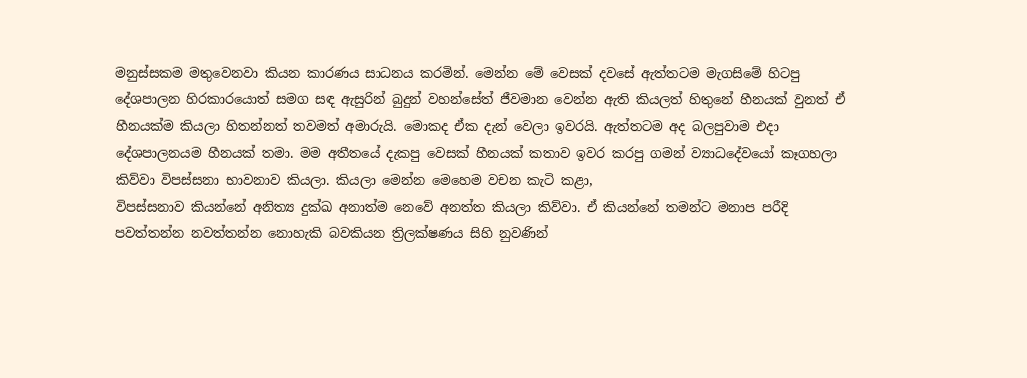මනුස්සකම මතුවෙනවා කියන කාරණය සාධනය කරමින්. මෙන්න මේ වෙසක් දවසේ ඇත්තටම මැගසිමේ හිටපු දේශපාලන හිරකාරයොත් සමග සඳ ඇසුරින් බුදුන් වහන්සේත් ජීවමාන වෙන්න ඇති කියලත් හිතුනේ හීනයක් වුනත් ඒ හීනයක්ම කියලා හිතන්නත් තවමත් අමාරුයි. මොකද ඒක දැන් වෙලා ඉවරයි. ඇත්තටම අද බලපුවාම එදා දේශපාලනයම හීනයක් තමා. මම අතීතයේ දැකපු වෙසක් හීනයක් කතාව ඉවර කරපු ගමන් ව්‍යාධදේවයෝ කෑගහලා කිව්වා විපස්සනා භාවනාව කියලා. කියලා මෙන්න මෙහෙම වචන කැටි කළා‍,
විපස්සනාව කියන්නේ අනිත්‍ය දුක්ඛ අනාත්ම නෙවේ අනත්ත කියලා කිව්වා. ඒ කියන්නේ තමන්ට මනාප පරීදි පවත්තන්න නවත්තන්න නොහැකි බවකියන ත්‍රිලක්ෂණය සිහි නුවණින්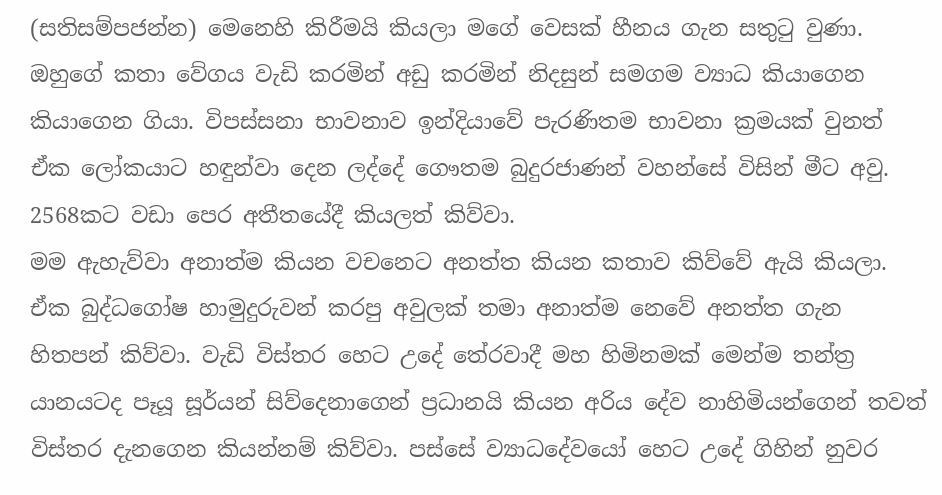(සතිසම්පජන්න) මෙනෙහි කිරීමයි කියලා‍ මගේ වෙසක් හීනය ගැන සතුටු වුණා. ඔහුගේ කතා වේගය වැඩි කරමින් අඩු කරමින් නිදසුන් සමගම ව්‍යාධ කියාගෙන කියාගෙන ගියා. විපස්සනා භාවනාව ඉන්දියාවේ පැරණිතම භාවනා ක්‍රමයක් වුනත් ඒක ලෝකයාට හඳුන්වා දෙන ලද්දේ ගෞතම බුදුරජාණන් වහන්සේ විසින් මීට අවු. 2568කට වඩා පෙර අතීතයේදී කියලත් කිව්වා.
මම ඇහැව්වා අනාත්ම කියන වචනෙට අනත්ත කියන කතාව කිව්වේ ඇයි කියලා. ඒක බුද්ධගෝෂ හාමුදුරුවන් කරපු අවුලක් තමා‍ අනාත්ම නෙවේ අනත්ත ගැන හිතපන් කිව්වා. වැඩි විස්තර හෙට උදේ තේරවාදී මහ හිමිනමක් මෙන්ම තන්ත්‍ර යානයටද පෑයූ සූර්යන් සිව්දෙනාගෙන් ප්‍රධානයි කියන අරිය දේව නාහිමියන්ගෙන් තවත් විස්තර දැනගෙන කියන්නම් කිව්වා. පස්සේ ව්‍යාධදේවයෝ හෙට උදේ ගිහින් නුවර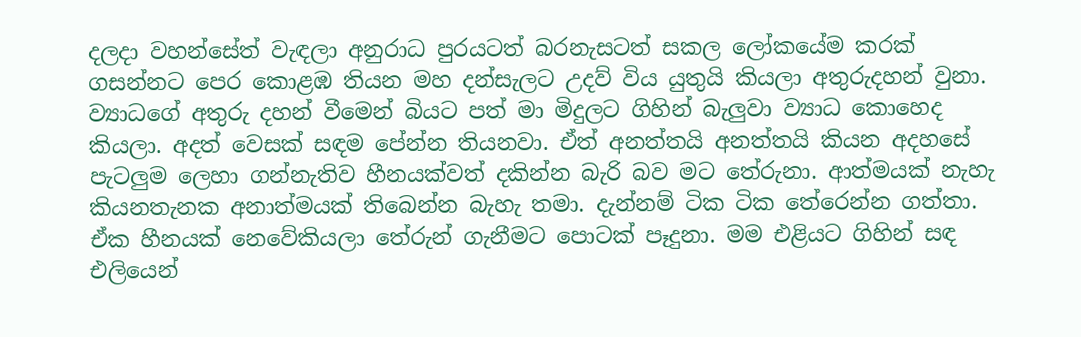දලදා වහන්සේත් වැඳලා අනුරාධ පුරයටත් බරනැසටත් සකල ලෝකයේම කරක් ගසන්නට පෙර කොළඹ තියන මහ දන්සැලට උදව් විය යුතුයි කියලා අතුරුදහන් වුනා. ව්‍යාධගේ අතුරු දහන් වීමෙන් බියට පත් මා මිදුලට ගිහින් බැලුවා ව්‍යාධ කොහෙද කියලා. අදත් වෙසක් සඳම පේන්න තියනවා. ඒත් අනත්තයි අනත්තයි කියන අදහසේ පැටලුම ලෙහා ගන්නැතිව හීනයක්වත් දකින්න බැරි බව මට තේරුනා. ආත්මයක් නැහැ කියනතැනක අනාත්මයක් තිබෙන්න බැහැ තමා. දැන්නම් ටික ටික තේරෙන්න ගත්තා. ඒක හීනයක් නෙවේකියලා තේරුන් ගැනීමට පොටක් පෑදුනා. මම එළියට ගිහින් සඳ එලියෙන්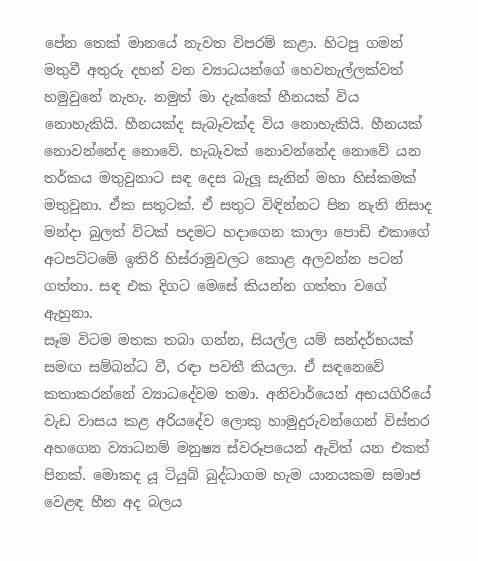පේන තෙක් මානයේ නැවත විපරම් කළා. හිටපු ගමන් මතුවී අතුරු දහන් වන ව්‍යාධයන්ගේ හෙවනැල්ලක්වත් හමුවුනේ නැහැ. නමුත් මා දැක්කේ හීනයක් විය නොහැකියි. හීනයක්ද සැබෑවක්ද විය නොහැකියි. හීනයක් නොවන්නේද නොවේ. හැබෑවක් නොවන්නේද නොවේ යන තර්කය මතුවුනාට සඳ දෙස බැලූ සැනින් මහා හිස්කමක් මතුවුනා. ඒක සතුටක්. ඒ සතුට විඳින්නට පින නැති නිසාද මන්දා බුලත් විටක් පදමට හදාගෙන කාලා පොඩි එකාගේ අටපට්ටමේ ඉතිරි හිස්රාමුවලට කොළ අලවන්න පටන් ගත්තා. සඳ එක දිගට මෙසේ කියන්න ගත්තා වගේ ඇහුනා.
සෑම විටම මතක තබා ගන්න, සියල්ල යම් සන්දර්භයක් සමඟ සම්බන්ධ වී, රඳා පවතී කියලා. ඒ සඳනෙවේ කතාකරන්නේ ව්‍යාධදේවම තමා. අනිවාර්යෙන් අභයගිරියේ වැඩ වාසය කළ අරියදේව ලොකු හාමුදුරුවන්ගෙන් විස්තර අහගෙන ව්‍යාධනම් මනුෂ්‍ය ස්වරූපයෙන් ඇවිත් යන එකත් පිනක්. මොකද යූ ටියුබ් බුද්ධාගම හැම යානයකම සමාජ වෙළඳ හීන අද බලය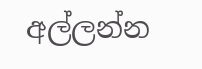අල්ලන්න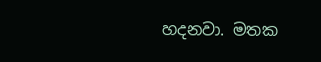හදනවා. මතක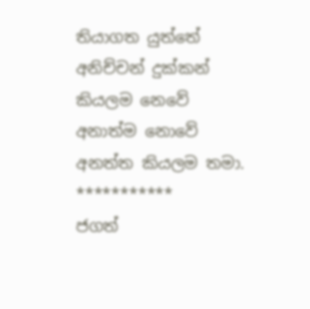තියාගත යුත්තේ අනිච්චන් දුක්කන් කියලම නෙවේ අනාත්ම නොවේ අනත්ත කියලම තමා.
***********
ජගත්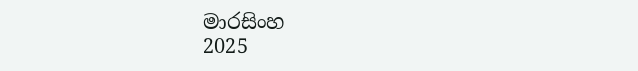මාරසිංහ
2025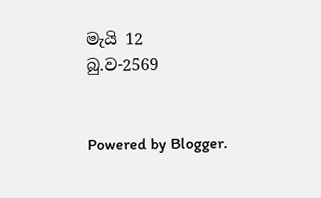මැයි 12
බු.ව-2569


Powered by Blogger.